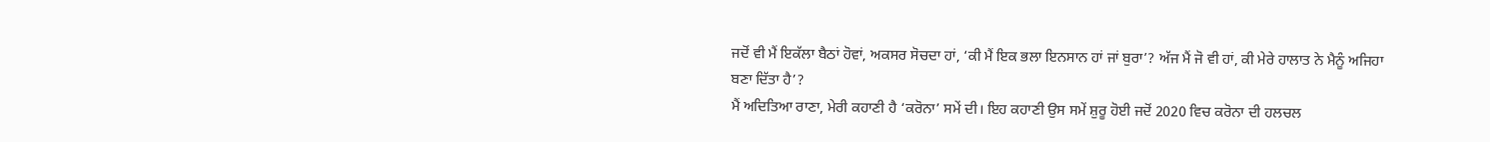ਜਦੋਂ ਵੀ ਮੈਂ ਇਕੱਲਾ ਬੈਠਾਂ ਹੋਵਾਂ, ਅਕਸਰ ਸੋਚਦਾ ਹਾਂ, ‘ਕੀ ਮੈਂ ਇਕ ਭਲਾ ਇਨਸਾਨ ਹਾਂ ਜਾਂ ਬੁਰਾ’? ਅੱਜ ਮੈਂ ਜੋ ਵੀ ਹਾਂ, ਕੀ ਮੇਰੇ ਹਾਲਾਤ ਨੇ ਮੈਨੂੰ ਅਜਿਹਾ ਬਣਾ ਦਿੱਤਾ ਹੈ’?
ਮੈਂ ਅਦਿਤਿਆ ਰਾਣਾ, ਮੇਰੀ ਕਹਾਣੀ ਹੈ ‘ਕਰੋਨਾ’ ਸਮੇਂ ਦੀ। ਇਹ ਕਹਾਣੀ ਉਸ ਸਮੇਂ ਸ਼ੁਰੂ ਹੋਈ ਜਦੋਂ 2020 ਵਿਚ ਕਰੋਨਾ ਦੀ ਹਲਚਲ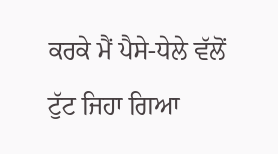ਕਰਕੇ ਮੈਂ ਪੈਸੇ-ਧੇਲੇ ਵੱਲੋਂ ਟੁੱਟ ਜਿਹਾ ਗਿਆ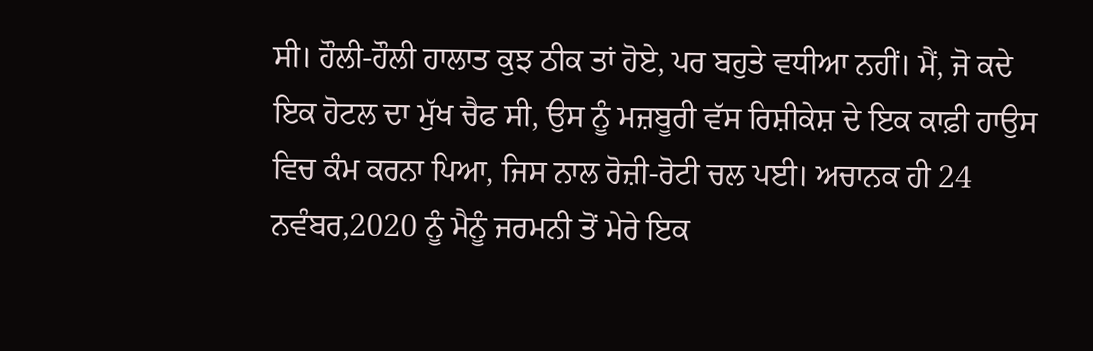ਸੀ। ਹੌਲੀ-ਹੌਲੀ ਹਾਲਾਤ ਕੁਝ ਠੀਕ ਤਾਂ ਹੋਏ, ਪਰ ਬਹੁਤੇ ਵਧੀਆ ਨਹੀਂ। ਮੈਂ, ਜੋ ਕਦੇ ਇਕ ਹੋਟਲ ਦਾ ਮੁੱਖ ਚੈਫ ਸੀ, ਉਸ ਨੂੰ ਮਜ਼ਬੂਰੀ ਵੱਸ ਰਿਸ਼ੀਕੇਸ਼ ਦੇ ਇਕ ਕਾਫ਼ੀ ਹਾਉਸ ਵਿਚ ਕੰਮ ਕਰਨਾ ਪਿਆ, ਜਿਸ ਨਾਲ ਰੋਜ਼ੀ-ਰੋਟੀ ਚਲ ਪਈ। ਅਚਾਨਕ ਹੀ 24 ਨਵੰਬਰ,2020 ਨੂੰ ਮੈਨੂੰ ਜਰਮਨੀ ਤੋਂ ਮੇਰੇ ਇਕ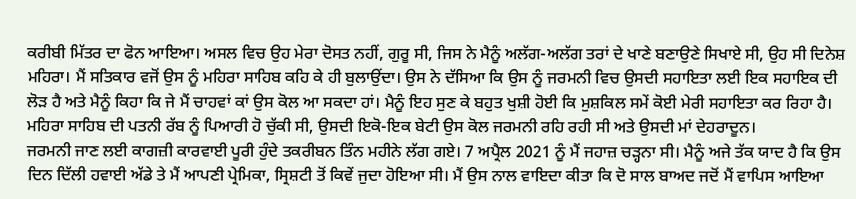ਕਰੀਬੀ ਮਿੱਤਰ ਦਾ ਫੋਨ ਆਇਆ। ਅਸਲ ਵਿਚ ਉਹ ਮੇਰਾ ਦੋਸਤ ਨਹੀਂ, ਗੁਰੂ ਸੀ, ਜਿਸ ਨੇ ਮੈਨੂੰ ਅਲੱਗ-ਅਲੱਗ ਤਰਾਂ ਦੇ ਖਾਣੇ ਬਣਾਉਣੇ ਸਿਖਾਏ ਸੀ, ਉਹ ਸੀ ਦਿਨੇਸ਼ ਮਹਿਰਾ। ਮੈਂ ਸਤਿਕਾਰ ਵਜੋਂ ਉਸ ਨੂੰ ਮਹਿਰਾ ਸਾਹਿਬ ਕਹਿ ਕੇ ਹੀ ਬੁਲਾਉਂਦਾ। ਉਸ ਨੇ ਦੱਸਿਆ ਕਿ ਉਸ ਨੂੰ ਜਰਮਨੀ ਵਿਚ ਉਸਦੀ ਸਹਾਇਤਾ ਲਈ ਇਕ ਸਹਾਇਕ ਦੀ ਲੋੜ ਹੈ ਅਤੇ ਮੈਨੂੰ ਕਿਹਾ ਕਿ ਜੇ ਮੈਂ ਚਾਹਵਾਂ ਕਾਂ ਉਸ ਕੋਲ ਆ ਸਕਦਾ ਹਾਂ। ਮੈਨੂੰ ਇਹ ਸੁਣ ਕੇ ਬਹੁਤ ਖੁਸ਼ੀ ਹੋਈ ਕਿ ਮੁਸ਼ਕਿਲ ਸਮੇਂ ਕੋਈ ਮੇਰੀ ਸਹਾਇਤਾ ਕਰ ਰਿਹਾ ਹੈ। ਮਹਿਰਾ ਸਾਹਿਬ ਦੀ ਪਤਨੀ ਰੱਬ ਨੂੰ ਪਿਆਰੀ ਹੋ ਚੁੱਕੀ ਸੀ, ਉਸਦੀ ਇਕੋ-ਇਕ ਬੇਟੀ ਉਸ ਕੋਲ ਜਰਮਨੀ ਰਹਿ ਰਹੀ ਸੀ ਅਤੇ ਉਸਦੀ ਮਾਂ ਦੇਹਰਾਦੂਨ।
ਜਰਮਨੀ ਜਾਣ ਲਈ ਕਾਗਜ਼ੀ ਕਾਰਵਾਈ ਪੂਰੀ ਹੁੰਦੇ ਤਕਰੀਬਨ ਤਿੰਨ ਮਹੀਨੇ ਲੱਗ ਗਏ। 7 ਅਪ੍ਰੈਲ 2021 ਨੂੰ ਮੈਂ ਜਹਾਜ਼ ਚੜ੍ਹਨਾ ਸੀ। ਮੈਨੂੰ ਅਜੇ ਤੱਕ ਯਾਦ ਹੈ ਕਿ ਉਸ ਦਿਨ ਦਿੱਲੀ ਹਵਾਈ ਅੱਡੇ ਤੇ ਮੈਂ ਆਪਣੀ ਪ੍ਰੇਮਿਕਾ, ਸ੍ਰਿਸ਼ਟੀ ਤੋਂ ਕਿਵੇਂ ਜੁਦਾ ਹੋਇਆ ਸੀ। ਮੈਂ ਉਸ ਨਾਲ ਵਾਇਦਾ ਕੀਤਾ ਕਿ ਦੋ ਸਾਲ ਬਾਅਦ ਜਦੋਂ ਮੈਂ ਵਾਪਿਸ ਆਇਆ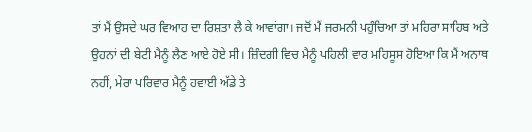ਤਾਂ ਮੈਂ ਉਸਦੇ ਘਰ ਵਿਆਹ ਦਾ ਰਿਸ਼ਤਾ ਲੈ ਕੇ ਆਵਾਂਗਾ। ਜਦੋਂ ਮੈਂ ਜਰਮਨੀ ਪਹੁੰਚਿਆ ਤਾਂ ਮਹਿਰਾ ਸਾਹਿਬ ਅਤੇ ਉਹਨਾਂ ਦੀ ਬੇਟੀ ਮੈਨੂੰ ਲੈਣ ਆਏ ਹੋਏ ਸੀ। ਜ਼ਿੰਦਗੀ ਵਿਚ ਮੈਨੂੰ ਪਹਿਲੀ ਵਾਰ ਮਹਿਸੂਸ ਹੋਇਆ ਕਿ ਮੈਂ ਅਨਾਥ ਨਹੀਂ, ਮੇਰਾ ਪਰਿਵਾਰ ਮੈਨੂੰ ਹਵਾਈ ਅੱਡੇ ਤੇ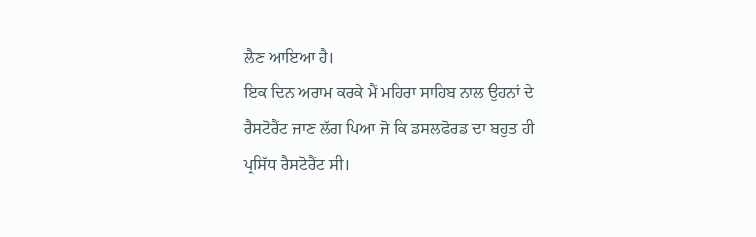ਲੈਣ ਆਇਆ ਹੈ।
ਇਕ ਦਿਨ ਅਰਾਮ ਕਰਕੇ ਮੈਂ ਮਹਿਰਾ ਸਾਹਿਬ ਨਾਲ ਉਹਨਾਂ ਦੇ ਰੈਸਟੋਰੈਂਟ ਜਾਣ ਲੱਗ ਪਿਆ ਜੋ ਕਿ ਡਸਲਫੋਰਡ ਦਾ ਬਹੁਤ ਹੀ ਪ੍ਰਸਿੱਧ ਰੈਸਟੋਰੈਂਟ ਸੀ।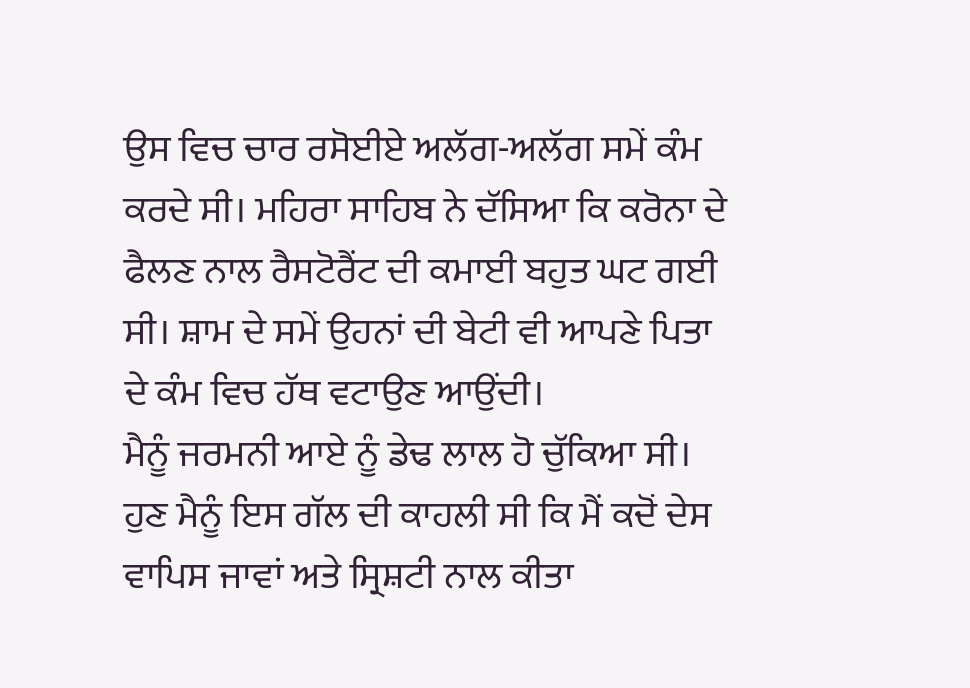ਉਸ ਵਿਚ ਚਾਰ ਰਸੋਈਏ ਅਲੱਗ-ਅਲੱਗ ਸਮੇਂ ਕੰਮ ਕਰਦੇ ਸੀ। ਮਹਿਰਾ ਸਾਹਿਬ ਨੇ ਦੱਸਿਆ ਕਿ ਕਰੋਨਾ ਦੇ ਫੈਲਣ ਨਾਲ ਰੈਸਟੋਰੈਂਟ ਦੀ ਕਮਾਈ ਬਹੁਤ ਘਟ ਗਈ ਸੀ। ਸ਼ਾਮ ਦੇ ਸਮੇਂ ਉਹਨਾਂ ਦੀ ਬੇਟੀ ਵੀ ਆਪਣੇ ਪਿਤਾ ਦੇ ਕੰਮ ਵਿਚ ਹੱਥ ਵਟਾਉਣ ਆਉਂਦੀ।
ਮੈਨੂੰ ਜਰਮਨੀ ਆਏ ਨੂੰ ਡੇਢ ਲਾਲ ਹੋ ਚੁੱਕਿਆ ਸੀ। ਹੁਣ ਮੈਨੂੰ ਇਸ ਗੱਲ ਦੀ ਕਾਹਲੀ ਸੀ ਕਿ ਮੈਂ ਕਦੋਂ ਦੇਸ ਵਾਪਿਸ ਜਾਵਾਂ ਅਤੇ ਸ੍ਰਿਸ਼ਟੀ ਨਾਲ ਕੀਤਾ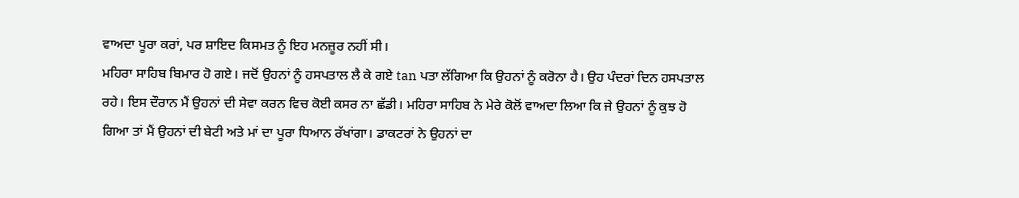ਵਾਅਦਾ ਪੂਰਾ ਕਰਾਂ, ਪਰ ਸ਼ਾਇਦ ਕਿਸਮਤ ਨੂੰ ਇਹ ਮਨਜ਼ੂਰ ਨਹੀਂ ਸੀ।
ਮਹਿਰਾ ਸਾਹਿਬ ਬਿਮਾਰ ਹੋ ਗਏ। ਜਦੋਂ ਉਹਨਾਂ ਨੂੰ ਹਸਪਤਾਲ ਲੈ ਕੇ ਗਏ tan ਪਤਾ ਲੱਗਿਆ ਕਿ ਉਹਨਾਂ ਨੂੰ ਕਰੋਨਾ ਹੈ। ਉਹ ਪੰਦਰਾਂ ਦਿਨ ਹਸਪਤਾਲ ਰਹੇ। ਇਸ ਦੌਰਾਨ ਮੈਂ ਉਹਨਾਂ ਦੀ ਸੇਵਾ ਕਰਨ ਵਿਚ ਕੋਈ ਕਸਰ ਨਾ ਛੱਡੀ। ਮਹਿਰਾ ਸਾਹਿਬ ਨੇ ਮੇਰੇ ਕੋਲੋਂ ਵਾਅਦਾ ਲਿਆ ਕਿ ਜੇ ਉਹਨਾਂ ਨੂੰ ਕੁਝ ਹੋ ਗਿਆ ਤਾਂ ਮੈਂ ਉਹਨਾਂ ਦੀ ਬੇਟੀ ਅਤੇ ਮਾਂ ਦਾ ਪੂਰਾ ਧਿਆਨ ਰੱਖਾਂਗਾ। ਡਾਕਟਰਾਂ ਨੇ ਉਹਨਾਂ ਦਾ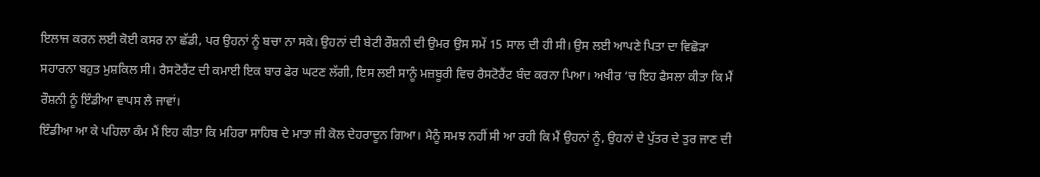ਇਲਾਜ ਕਰਨ ਲਈ ਕੋਈ ਕਸਰ ਨਾ ਛੱਡੀ, ਪਰ ਉਹਨਾਂ ਨੂੰ ਬਚਾ ਨਾ ਸਕੇ। ਉਹਨਾਂ ਦੀ ਬੇਟੀ ਰੌਸ਼ਨੀ ਦੀ ਉਮਰ ਉਸ ਸਮੇਂ 15 ਸਾਲ ਦੀ ਹੀ ਸੀ। ਉਸ ਲਈ ਆਪਣੇ ਪਿਤਾ ਦਾ ਵਿਛੋੜਾ ਸਹਾਰਨਾ ਬਹੁਤ ਮੁਸ਼ਕਿਲ ਸੀ। ਰੈਸਟੋਰੈਂਟ ਦੀ ਕਮਾਈ ਇਕ ਬਾਰ ਫੇਰ ਘਟਣ ਲੱਗੀ, ਇਸ ਲਈ ਸਾਨੂੰ ਮਜ਼ਬੂਰੀ ਵਿਚ ਰੈਸਟੋਰੈਂਟ ਬੰਦ ਕਰਨਾ ਪਿਆ। ਅਖੀਰ ‘ਚ ਇਹ ਫੈਸਲਾ ਕੀਤਾ ਕਿ ਮੈਂ ਰੌਸ਼ਨੀ ਨੂੰ ਇੰਡੀਆ ਵਾਪਸ ਲੈ ਜਾਵਾਂ।
ਇੰਡੀਆ ਆ ਕੇ ਪਹਿਲਾ ਕੰਮ ਮੈਂ ਇਹ ਕੀਤਾ ਕਿ ਮਹਿਰਾ ਸਾਹਿਬ ਦੇ ਮਾਤਾ ਜੀ ਕੋਲ ਦੇਹਰਾਦੂਨ ਗਿਆ। ਮੈਨੂੰ ਸਮਝ ਨਹੀਂ ਸੀ ਆ ਰਹੀ ਕਿ ਮੈਂ ਉਹਨਾਂ ਨੂੰ, ਉਹਨਾਂ ਦੇ ਪੁੱਤਰ ਦੇ ਤੁਰ ਜਾਣ ਦੀ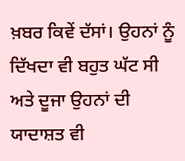ਖ਼ਬਰ ਕਿਵੇਂ ਦੱਸਾਂ। ਉਹਨਾਂ ਨੂੰ ਦਿੱਖਦਾ ਵੀ ਬਹੁਤ ਘੱਟ ਸੀ ਅਤੇ ਦੂਜਾ ਉਹਨਾਂ ਦੀ ਯਾਦਾਸ਼ਤ ਵੀ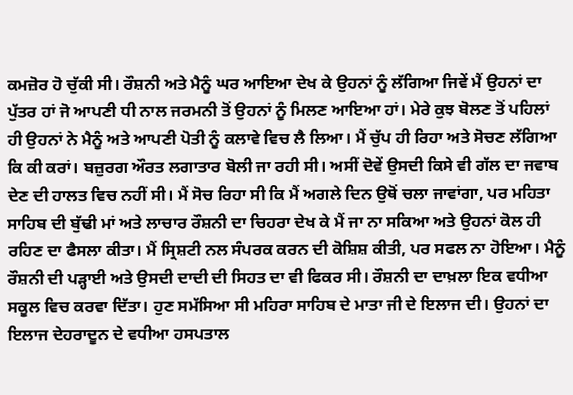ਕਮਜ਼ੋਰ ਹੋ ਚੁੱਕੀ ਸੀ। ਰੌਸ਼ਨੀ ਅਤੇ ਮੈਨੂੰ ਘਰ ਆਇਆ ਦੇਖ ਕੇ ਉਹਨਾਂ ਨੂੰ ਲੱਗਿਆ ਜਿਵੇਂ ਮੈਂ ਉਹਨਾਂ ਦਾ ਪੁੱਤਰ ਹਾਂ ਜੋ ਆਪਣੀ ਧੀ ਨਾਲ ਜਰਮਨੀ ਤੋਂ ਉਹਨਾਂ ਨੂੰ ਮਿਲਣ ਆਇਆ ਹਾਂ। ਮੇਰੇ ਕੁਝ ਬੋਲਣ ਤੋਂ ਪਹਿਲਾਂ ਹੀ ਉਹਨਾਂ ਨੇ ਮੈਨੂੰ ਅਤੇ ਆਪਣੀ ਪੋਤੀ ਨੂੰ ਕਲਾਵੇ ਵਿਚ ਲੈ ਲਿਆ। ਮੈਂ ਚੁੱਪ ਹੀ ਰਿਹਾ ਅਤੇ ਸੋਚਣ ਲੱਗਿਆ ਕਿ ਕੀ ਕਰਾਂ। ਬਜ਼ੁਰਗ ਔਰਤ ਲਗਾਤਾਰ ਬੋਲੀ ਜਾ ਰਹੀ ਸੀ। ਅਸੀਂ ਦੋਵੇਂ ਉਸਦੀ ਕਿਸੇ ਵੀ ਗੱਲ ਦਾ ਜਵਾਬ ਦੇਣ ਦੀ ਹਾਲਤ ਵਿਚ ਨਹੀਂ ਸੀ। ਮੈਂ ਸੋਚ ਰਿਹਾ ਸੀ ਕਿ ਮੈਂ ਅਗਲੇ ਦਿਨ ਉਥੋਂ ਚਲਾ ਜਾਵਾਂਗਾ, ਪਰ ਮਹਿਤਾ ਸਾਹਿਬ ਦੀ ਬੁੱਢੀ ਮਾਂ ਅਤੇ ਲਾਚਾਰ ਰੌਸ਼ਨੀ ਦਾ ਚਿਹਰਾ ਦੇਖ ਕੇ ਮੈਂ ਜਾ ਨਾ ਸਕਿਆ ਅਤੇ ਉਹਨਾਂ ਕੋਲ ਹੀ ਰਹਿਣ ਦਾ ਫੈਸਲਾ ਕੀਤਾ। ਮੈਂ ਸ੍ਰਿਸ਼ਟੀ ਨਲ ਸੰਪਰਕ ਕਰਨ ਦੀ ਕੋਸ਼ਿਸ਼ ਕੀਤੀ, ਪਰ ਸਫਲ ਨਾ ਹੋਇਆ। ਮੈਨੂੰ ਰੌਸ਼ਨੀ ਦੀ ਪੜ੍ਹਾਈ ਅਤੇ ਉਸਦੀ ਦਾਦੀ ਦੀ ਸਿਹਤ ਦਾ ਵੀ ਫਿਕਰ ਸੀ। ਰੌਸ਼ਨੀ ਦਾ ਦਾਖ਼ਲਾ ਇਕ ਵਧੀਆ ਸਕੂਲ ਵਿਚ ਕਰਵਾ ਦਿੱਤਾ। ਹੁਣ ਸਮੱਸਿਆ ਸੀ ਮਹਿਰਾ ਸਾਹਿਬ ਦੇ ਮਾਤਾ ਜੀ ਦੇ ਇਲਾਜ ਦੀ। ਉਹਨਾਂ ਦਾ ਇਲਾਜ ਦੇਹਰਾਦੂਨ ਦੇ ਵਧੀਆ ਹਸਪਤਾਲ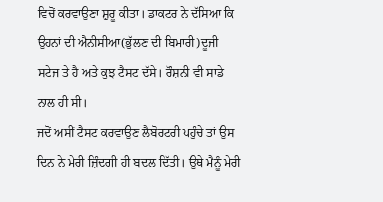ਵਿਚੋਂ ਕਰਵਾਉਣਾ ਸ਼ੁਰੂ ਕੀਤਾ। ਡਾਕਟਰ ਨੇ ਦੱਸਿਆ ਕਿ ਉਹਨਾਂ ਦੀ ਐਨੀਸੀਆ(ਭੁੱਲਣ ਦੀ ਬਿਮਾਰੀ)ਦੂਜੀ ਸਟੇਜ ਤੇ ਹੈ ਅਤੇ ਕੁਝ ਟੈਸਟ ਦੱਸੇ। ਰੌਸ਼ਨੀ ਵੀ ਸਾਡੇ ਨਾਲ ਹੀ ਸੀ।
ਜਦੋਂ ਅਸੀਂ ਟੈਸਟ ਕਰਵਾਉਣ ਲੈਬੋਰਟਰੀ ਪਹੁੰਚੇ ਤਾਂ ਉਸ ਦਿਨ ਨੇ ਮੇਰੀ ਜ਼ਿੰਦਗੀ ਹੀ ਬਦਲ ਦਿੱਤੀ। ਉਥੇ ਮੈਨੂੰ ਮੇਰੀ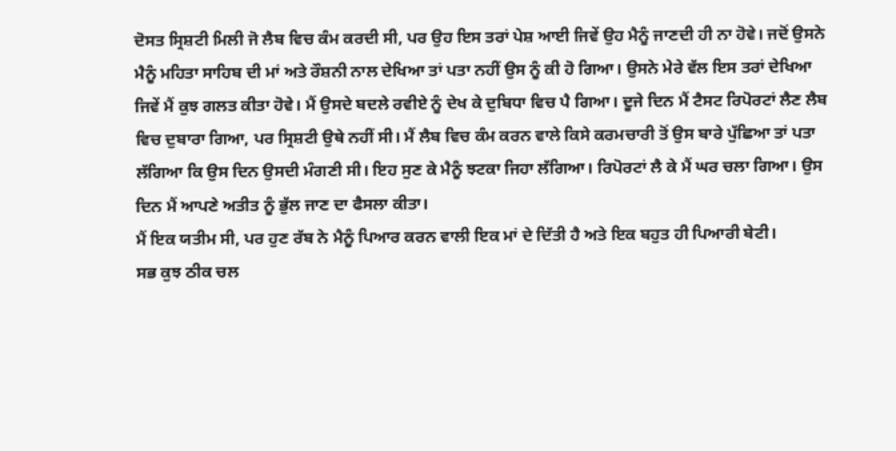ਦੋਸਤ ਸ੍ਰਿਸ਼ਟੀ ਮਿਲੀ ਜੋ ਲੈਬ ਵਿਚ ਕੰਮ ਕਰਦੀ ਸੀ, ਪਰ ਉਹ ਇਸ ਤਰਾਂ ਪੇਸ਼ ਆਈ ਜਿਵੇਂ ਉਹ ਮੈਨੂੰ ਜਾਣਦੀ ਹੀ ਨਾ ਹੋਵੇ। ਜਦੋਂ ਉਸਨੇ ਮੈਨੂੰ ਮਹਿਤਾ ਸਾਹਿਬ ਦੀ ਮਾਂ ਅਤੇ ਰੌਸ਼ਨੀ ਨਾਲ ਦੇਖਿਆ ਤਾਂ ਪਤਾ ਨਹੀਂ ਉਸ ਨੂੰ ਕੀ ਹੋ ਗਿਆ। ਉਸਨੇ ਮੇਰੇ ਵੱਲ ਇਸ ਤਰਾਂ ਦੇਖਿਆ ਜਿਵੇਂ ਮੈਂ ਕੁਝ ਗਲਤ ਕੀਤਾ ਹੋਵੇ। ਮੈਂ ਉਸਦੇ ਬਦਲੇ ਰਵੀਏ ਨੂੰ ਦੇਖ ਕੇ ਦੁਬਿਧਾ ਵਿਚ ਪੈ ਗਿਆ। ਦੂਜੇ ਦਿਨ ਮੈਂ ਟੈਸਟ ਰਿਪੋਰਟਾਂ ਲੈਣ ਲੈਬ ਵਿਚ ਦੁਬਾਰਾ ਗਿਆ, ਪਰ ਸ੍ਰਿਸ਼ਟੀ ਉਥੇ ਨਹੀਂ ਸੀ। ਮੈਂ ਲੈਬ ਵਿਚ ਕੰਮ ਕਰਨ ਵਾਲੇ ਕਿਸੇ ਕਰਮਚਾਰੀ ਤੋਂ ਉਸ ਬਾਰੇ ਪੁੱਛਿਆ ਤਾਂ ਪਤਾ ਲੱਗਿਆ ਕਿ ਉਸ ਦਿਨ ਉਸਦੀ ਮੰਗਣੀ ਸੀ। ਇਹ ਸੁਣ ਕੇ ਮੈਨੂੰ ਝਟਕਾ ਜਿਹਾ ਲੱਗਿਆ। ਰਿਪੋਰਟਾਂ ਲੈ ਕੇ ਮੈਂ ਘਰ ਚਲਾ ਗਿਆ। ਉਸ ਦਿਨ ਮੈਂ ਆਪਣੇ ਅਤੀਤ ਨੂੰ ਭੁੱਲ ਜਾਣ ਦਾ ਫੈਸਲਾ ਕੀਤਾ।
ਮੈਂ ਇਕ ਯਤੀਮ ਸੀ, ਪਰ ਹੁਣ ਰੱਬ ਨੇ ਮੈਨੂੰ ਪਿਆਰ ਕਰਨ ਵਾਲੀ ਇਕ ਮਾਂ ਦੇ ਦਿੱਤੀ ਹੈ ਅਤੇ ਇਕ ਬਹੁਤ ਹੀ ਪਿਆਰੀ ਬੇਟੀ।
ਸਭ ਕੁਝ ਠੀਕ ਚਲ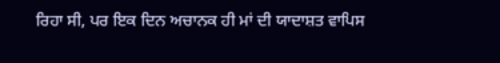ਰਿਹਾ ਸੀ, ਪਰ ਇਕ ਦਿਨ ਅਚਾਨਕ ਹੀ ਮਾਂ ਦੀ ਯਾਦਾਸ਼ਤ ਵਾਪਿਸ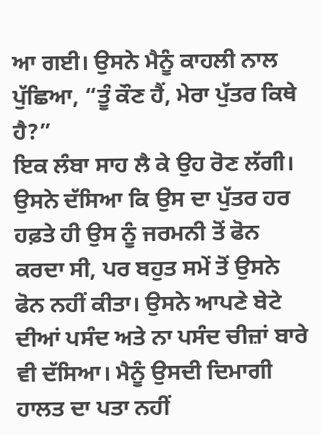ਆ ਗਈ। ਉਸਨੇ ਮੈਨੂੰ ਕਾਹਲੀ ਨਾਲ ਪੁੱਛਿਆ, “ਤੂੰ ਕੌਣ ਹੈਂ, ਮੇਰਾ ਪੁੱਤਰ ਕਿਥੇ ਹੈ?”
ਇਕ ਲੰਬਾ ਸਾਹ ਲੈ ਕੇ ਉਹ ਰੋਣ ਲੱਗੀ। ਉਸਨੇ ਦੱਸਿਆ ਕਿ ਉਸ ਦਾ ਪੁੱਤਰ ਹਰ ਹਫ਼ਤੇ ਹੀ ਉਸ ਨੂੰ ਜਰਮਨੀ ਤੋਂ ਫੋਨ ਕਰਦਾ ਸੀ, ਪਰ ਬਹੁਤ ਸਮੇਂ ਤੋਂ ਉਸਨੇ ਫੋਨ ਨਹੀਂ ਕੀਤਾ। ਉਸਨੇ ਆਪਣੇ ਬੇਟੇ ਦੀਆਂ ਪਸੰਦ ਅਤੇ ਨਾ ਪਸੰਦ ਚੀਜ਼ਾਂ ਬਾਰੇ ਵੀ ਦੱਸਿਆ। ਮੈਨੂੰ ਉਸਦੀ ਦਿਮਾਗੀ ਹਾਲਤ ਦਾ ਪਤਾ ਨਹੀਂ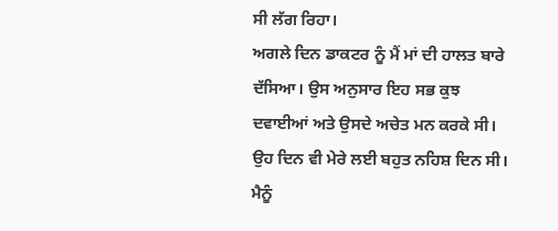ਸੀ ਲੱਗ ਰਿਹਾ।
ਅਗਲੇ ਦਿਨ ਡਾਕਟਰ ਨੂੰ ਮੈਂ ਮਾਂ ਦੀ ਹਾਲਤ ਬਾਰੇ ਦੱਸਿਆ। ਉਸ ਅਨੁਸਾਰ ਇਹ ਸਭ ਕੁਝ ਦਵਾਈਆਂ ਅਤੇ ਉਸਦੇ ਅਚੇਤ ਮਨ ਕਰਕੇ ਸੀ। ਉਹ ਦਿਨ ਵੀ ਮੇਰੇ ਲਈ ਬਹੁਤ ਨਹਿਸ਼ ਦਿਨ ਸੀ। ਮੈਨੂੰ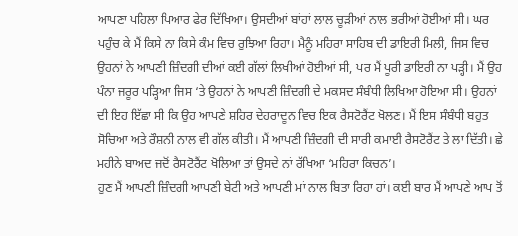ਆਪਣਾ ਪਹਿਲਾ ਪਿਆਰ ਫੇਰ ਦਿੱਖਿਆ। ਉਸਦੀਆਂ ਬਾਂਹਾਂ ਲਾਲ ਚੂੜੀਆਂ ਨਾਲ ਭਰੀਆਂ ਹੋਈਆਂ ਸੀ। ਘਰ ਪਹੁੰਚ ਕੇ ਮੈਂ ਕਿਸੇ ਨਾ ਕਿਸੇ ਕੰਮ ਵਿਚ ਰੁਝਿਆ ਰਿਹਾ। ਮੈਨੂੰ ਮਹਿਰਾ ਸਾਹਿਬ ਦੀ ਡਾਇਰੀ ਮਿਲੀ, ਜਿਸ ਵਿਚ ਉਹਨਾਂ ਨੇ ਆਪਣੀ ਜ਼ਿੰਦਗੀ ਦੀਆਂ ਕਈ ਗੱਲਾਂ ਲਿਖੀਆਂ ਹੋਈਆਂ ਸੀ, ਪਰ ਮੈਂ ਪੂਰੀ ਡਾਇਰੀ ਨਾ ਪੜ੍ਹੀ। ਮੈਂ ਉਹ ਪੰਨਾ ਜਰੂਰ ਪੜ੍ਹਿਆ ਜਿਸ ‘ਤੇ ਉਹਨਾਂ ਨੇ ਆਪਣੀ ਜ਼ਿੰਦਗੀ ਦੇ ਮਕਸਦ ਸੰਬੰਧੀ ਲਿਖਿਆ ਹੋਇਆ ਸੀ। ਉਹਨਾਂ ਦੀ ਇਹ ਇੱਛਾ ਸੀ ਕਿ ਉਹ ਆਪਣੇ ਸ਼ਹਿਰ ਦੇਹਰਾਦੂਨ ਵਿਚ ਇਕ ਰੈਸਟੋਰੈਂਟ ਖੋਲਣ। ਮੈਂ ਇਸ ਸੰਬੰਧੀ ਬਹੁਤ ਸੋਚਿਆ ਅਤੇ ਰੌਸ਼ਨੀ ਨਾਲ ਵੀ ਗੱਲ ਕੀਤੀ। ਮੈਂ ਆਪਣੀ ਜ਼ਿੰਦਗੀ ਦੀ ਸਾਰੀ ਕਮਾਈ ਰੈਸਟੋਰੈਂਟ ਤੇ ਲਾ ਦਿੱਤੀ। ਛੇ ਮਹੀਨੇ ਬਾਅਦ ਜਦੋਂ ਰੈਸਟੋਰੈਂਟ ਖੋਲਿਆ ਤਾਂ ਉਸਦੇ ਨਾਂ ਰੱਖਿਆ ‘ਮਹਿਰਾ ਕਿਚਨ’।
ਹੁਣ ਮੈਂ ਆਪਣੀ ਜ਼ਿੰਦਗੀ ਆਪਣੀ ਬੇਟੀ ਅਤੇ ਆਪਣੀ ਮਾਂ ਨਾਲ ਬਿਤਾ ਰਿਹਾ ਹਾਂ। ਕਈ ਬਾਰ ਮੈਂ ਆਪਣੇ ਆਪ ਤੋਂ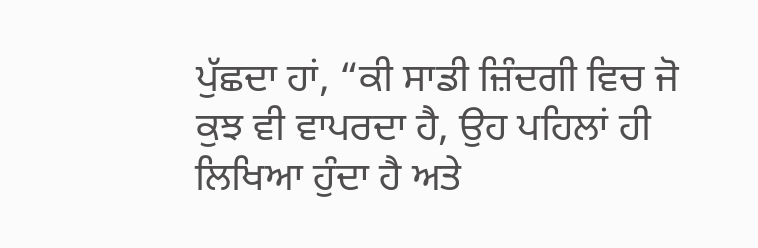ਪੁੱਛਦਾ ਹਾਂ, “ਕੀ ਸਾਡੀ ਜ਼ਿੰਦਗੀ ਵਿਚ ਜੋ ਕੁਝ ਵੀ ਵਾਪਰਦਾ ਹੈ, ਉਹ ਪਹਿਲਾਂ ਹੀ ਲਿਖਿਆ ਹੁੰਦਾ ਹੈ ਅਤੇ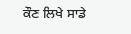ਕੌਣ ਲਿਖੇ ਸਾਡੇ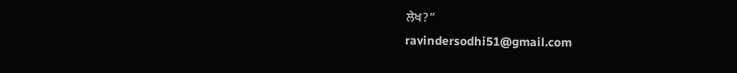ਲੇਖ?”
ravindersodhi51@gmail.com